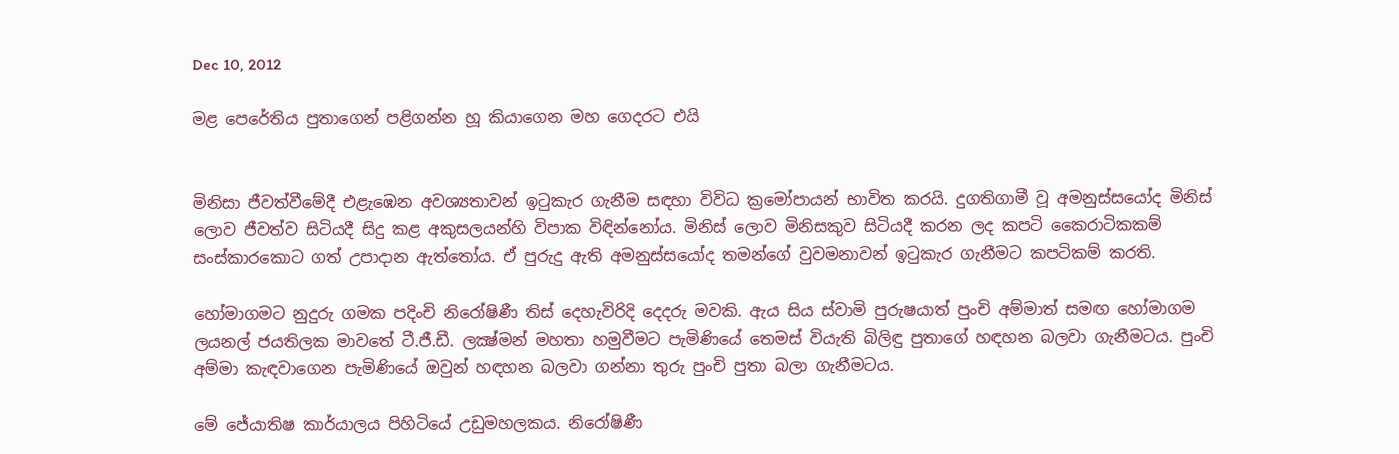Dec 10, 2012

මළ පෙරේතිය පුතාගෙන් පළිගන්න හූ කියාගෙන මහ ගෙදරට එයි


මිනිසා ජීවත්වීමේදී එළැඹෙන අවශ්‍යතාවන් ඉටුකැර ගැනීම සඳහා විවිධ ක්‍රමෝපායන් භාවිත කරයි. දුගතිගාමී වූ අමනුස්සයෝද මිනිස් ලොව ජීවත්ව සිටියදී සිදු කළ අකුසලයන්හි විපාක විඳින්නෝය. මිනිස් ලොව මිනිසකුව සිටියදී කරන ලද කපටි කෛරාටිකකම් සංස්කාරකොට ගත් උපාදාන ඇත්තෝය. ඒ පුරුදු ඇති අමනුස්සයෝද තමන්ගේ වුවමනාවන් ඉටුකැර ගැනීමට කපටිකම් කරති.

හෝමාගමට නුදුරු ගමක පදිංචි නිරෝෂිණී තිස් දෙහැවිරිදි දෙදරු මවකි. ඇය සිය ස්වාමි පුරුෂයාත් පුංචි අම්මාත් සමඟ හෝමාගම ලයනල් ජයතිලක මාවතේ ටී.ජී.ඩී. ලක්‍ෂ්මන් මහතා හමුවීමට පැමිණියේ තෙමස් වියැති බිලිඳු පුතාගේ හඳහන බලවා ගැනීමටය. පුංචි අම්මා කැඳවාගෙන පැමිණියේ ඔවුන් හඳහන බලවා ගන්නා තුරු පුංචි පුතා බලා ගැනීමටය.

මේ ජේ‍යාතිෂ කාර්යාලය පිහිටියේ උඩුමහලකය. නිරෝෂිණී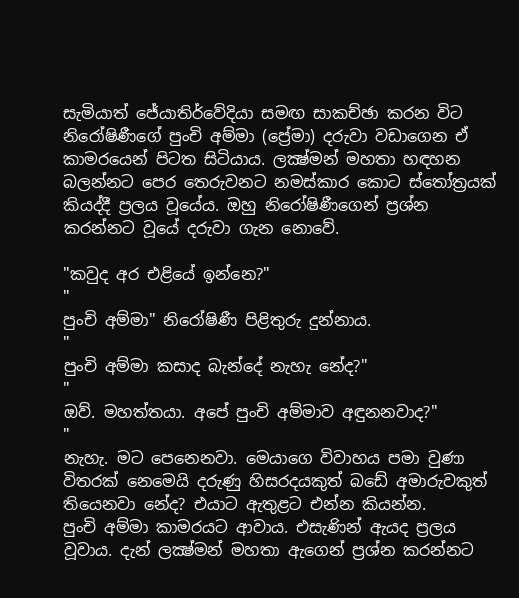සැමියාත් ජේ‍යාතිර්වේදියා සමඟ සාකච්ඡා කරන විට නිරෝෂිණීගේ පුංචි අම්මා (ප්‍රේමා) දරුවා වඩාගෙන ඒ කාමරයෙන් පිටත සිටියාය. ලක්‍ෂ්මන් මහතා හඳහන බලන්නට පෙර තෙරුවනට නමස්කාර කොට ස්තෝත්‍රයක් කියද්දී ප්‍රලය වූයේය. ඔහු නිරෝෂිණීගෙන් ප්‍රශ්න කරන්නට වූයේ දරුවා ගැන නොවේ.

"කවුද අර එළියේ ඉන්නෙ?"
"
පුංචි අම්මා" නිරෝෂිණී පිළිතුරු දුන්නාය.
"
පුංචි අම්මා කසාද බැන්දේ නැහැ නේද?"
"
ඔව්. මහත්තයා. අපේ පුංචි අම්මාව අඳුනනවාද?"
"
නැහැ. මට පෙනෙනවා. මෙයාගෙ විවාහය පමා වුණා විතරක් නෙමෙයි දරුණු හිසරදයකුත් බඩේ අමාරුවකුත් තියෙනවා නේද? එයාට ඇතුළට එන්න කියන්න.
පුංචි අම්මා කාමරයට ආවාය. එසැණින් ඇයද ප්‍රලය වූවාය. දැන් ලක්‍ෂ්මන් මහතා ඇගෙන් ප්‍රශ්න කරන්නට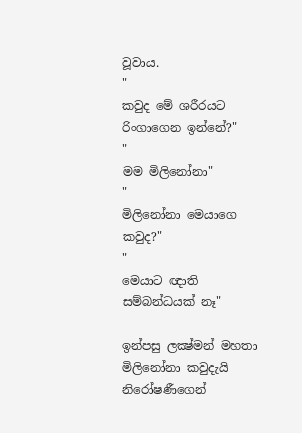වූවාය.
"
කවුද මේ ශරීරයට රිංගාගෙන ඉන්නේ?"
"
මම මිලිනෝනා"
"
මිලිනෝනා මෙයාගෙ කවුද?"
"
මෙයාට ඥාති සම්බන්ධයක් නෑ"

ඉන්පසු ලක්‍ෂ්මන් මහතා මිලිනෝනා කවුදැයි නිරෝෂණීගෙන්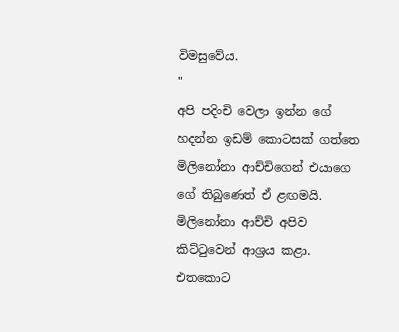විමසුවේය.
"
අපි පදිංචි වෙලා ඉන්න ගේ හදන්න ඉඩම් කොටසක් ගත්තෙ මිලිනෝනා ආච්චිගෙන් එයාගෙ ගේ තිබුණෙත් ඒ ළඟමයි. මිලිනෝනා ආච්චි අපිව කිට්ටුවෙන් ආශ්‍රය කළා. එතකොට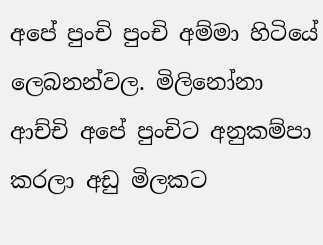අපේ පුංචි පුංචි අම්මා හිටියේ ලෙබනන්වල. මිලිනෝනා ආච්චි අපේ පුංචිට අනුකම්පා කරලා අඩු මිලකට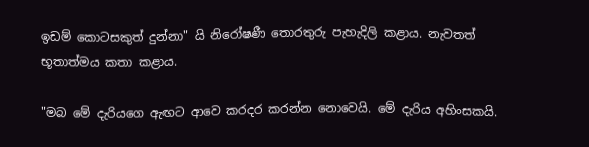ඉඩම් කොටසකුත් දුන්නා" යි නිරෝෂණී තොරතුරු පැහැදිලි කළාය. නැවතත් භූතාත්මය කතා කළාය.

"මබ මේ දැරියගෙ ඇඟට ආවෙ කරදර කරන්න නොවෙයි. මේ දැරිය අහිංසකයි.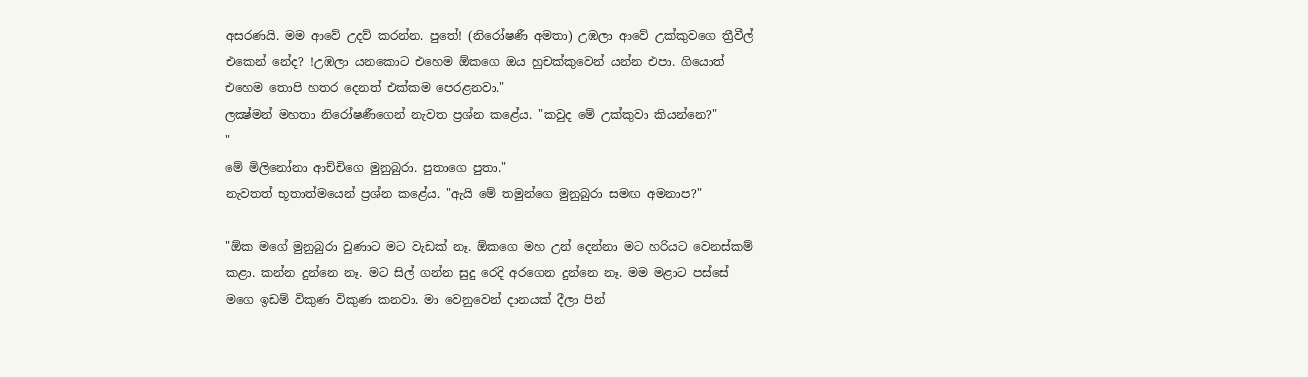අසරණයි. මම ආවේ උදව් කරන්න. පුතේ! (නිරෝෂණී අමතා) උඹලා ආවේ උක්කුවගෙ ත්‍රීවීල් එකෙන් නේද? !උඹලා යනකොට එහෙම ඕකගෙ ඔය හුචක්කුවෙන් යන්න එපා. ගියොත් එහෙම තොපි හතර දෙනත් එක්කම පෙරළනවා."
ලක්‍ෂ්මන් මහතා නිරෝෂණීගෙන් නැවත ප්‍රශ්න කළේය. "කවුද මේ උක්කුවා කියන්නෙ?"
"
මේ මිලිනෝනා ආච්චිගෙ මුනුබුරා. පුතාගෙ පුතා."
නැවතත් භූතාත්මයෙන් ප්‍රශ්න කළේය. "ඇයි මේ තමුන්ගෙ මුනුබුරා සමඟ අමනාප?"

"ඕක මගේ මුනුබුරා වුණාට මට වැඩක් නෑ. ඕකගෙ මහ උන් දෙන්නා මට හරියට වෙනස්කම් කළා. කන්න දුන්නෙ නෑ. මට සිල් ගන්න සුදු රෙදි අරගෙන දුන්නෙ නෑ. මම මළාට පස්සේ මගෙ ඉඩම් විකුණ විකුණ කනවා. මා වෙනුවෙන් දානයක් දීලා පින්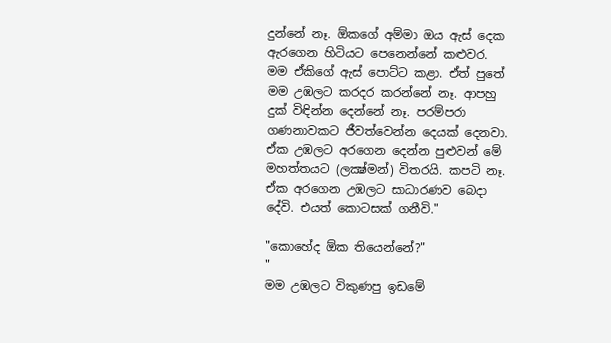දුන්නේ නෑ. ඕකගේ අම්මා ඔය ඇස් දෙක ඇරගෙන හිටියට පෙනෙන්නේ කළුවර. මම ඒකිගේ ඇස් පොට්ට කළා. ඒත් පුතේ මම උඹලට කරදර කරන්නේ නෑ. ආපහු දුක් විඳින්න දෙන්නේ නෑ. පරම්පරා ගණනාවකට ජීවත්වෙන්න දෙයක් දෙනවා. ඒක උඹලට අරගෙන දෙන්න පුළුවන් මේ මහත්තයට (ලක්‍ෂ්මන්) විතරයි. කපටි නෑ. ඒක අරගෙන උඹලට සාධාරණව බෙදා දේවි. එයත් කොටසක් ගනීවි."

"කොහේද ඕක තියෙන්නේ?"
"
මම උඹලට විකුණපු ඉඩමේ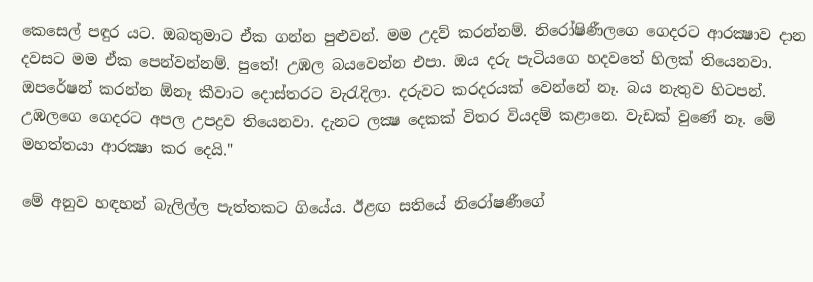කෙසෙල් පඳුර යට. ඔබතුමාට ඒක ගන්න පුළුවන්. මම උදව් කරන්නම්. නිරෝෂිණීලගෙ ගෙදරට ආරක්‍ෂාව දාන දවසට මම ඒක පෙන්වන්නම්. පුතේ! උඹල බයවෙන්න එපා. ඔය දරු පැටියගෙ හදවතේ හිලක් තියෙනවා. ඔපරේෂන් කරන්න ඕනෑ කීවාට දොස්තරට වැරැදිලා. දරුවට කරදරයක් වෙන්නේ නෑ. බය නැතුව හිටපන්. උඹලගෙ ගෙදරට අපල උපද්‍රව තියෙනවා. දැනට ලක්‍ෂ දෙකක් විතර වියදම් කළානෙ. වැඩක් වුණේ නෑ. මේ මහත්තයා ආරක්‍ෂා කර දෙයි."

මේ අනුව හඳහන් බැලිල්ල පැත්තකට ගියේය. ඊළඟ සතියේ නිරෝෂණීගේ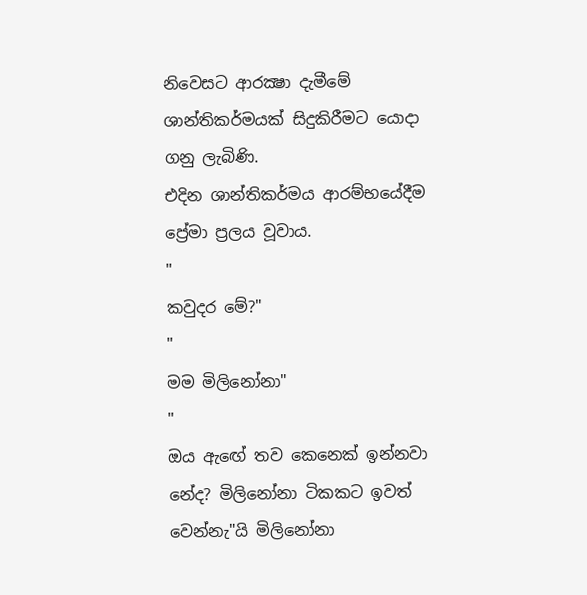නිවෙසට ආරක්‍ෂා දැමීමේ ශාන්තිකර්මයක් සිදුකිරීමට යොදා ගනු ලැබිණි.
එදින ශාන්තිකර්මය ආරම්භයේදීම ප්‍රේමා ප්‍රලය වූවාය.
"
කවුදර මේ?"
"
මම මිලිනෝනා"
"
ඔය ඇඟේ තව කෙනෙක් ඉන්නවා නේද? මිලිනෝනා ටිකකට ඉවත් වෙන්නැ"යි මිලිනෝනා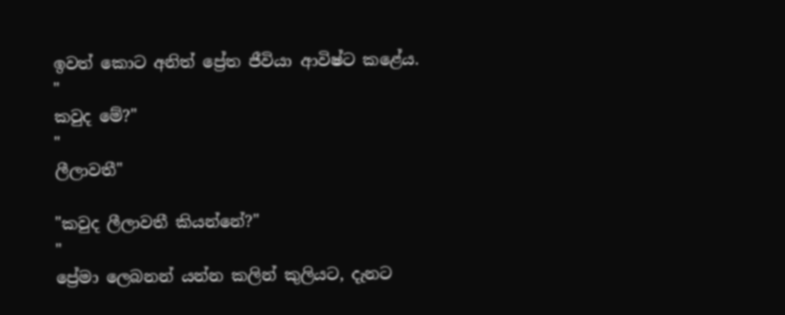ඉවත් කොට අනිත් ප්‍රේත ජීවියා ආවිෂ්ට කළේය.
"
කවුද මේ?"
"
ලීලාවතී"

"කවුද ලීලාවතී කියන්නේ?"
"
ප්‍රේමා ලෙබනන් යන්න කලින් කුලියට, දැනට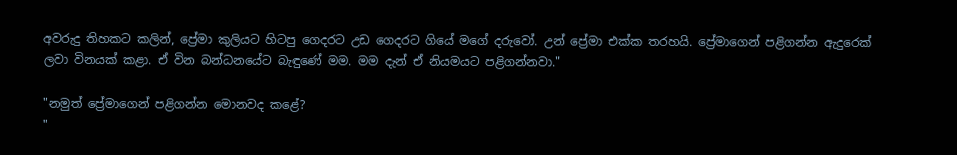අවරුදු තිහකට කලින්, ප්‍රේමා කුලියට හිටපු ගෙදරට උඩ ගෙදරට ගියේ මගේ දරුවෝ. උන් ප්‍රේමා එක්ක තරහයි. ප්‍රේමාගෙන් පළිගන්න ඇදුරෙක් ලවා විනයක් කළා. ඒ වින බන්ධනයේට බැඳුණේ මම. මම දැන් ඒ නියමයට පළිගන්නවා."

"නමුත් ප්‍රේමාගෙන් පළිගන්න මොනවද කළේ?
"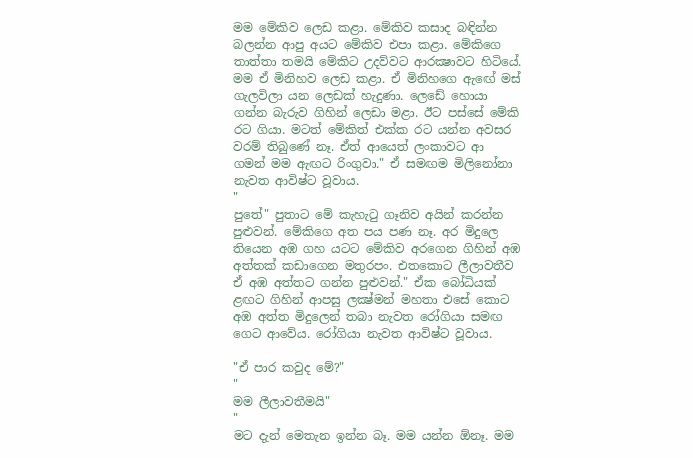මම මේකිව ලෙඩ කළා. මේකිව කසාද බඳින්න බලන්න ආපු අයට මේකිව එපා කළා. මේකිගෙ තාත්තා තමයි මේකිට උදව්වට ආරක්‍ෂාවට හිටියේ. මම ඒ මිනිහව ලෙඩ කළා. ඒ මිනිහගෙ ඇඟේ මස් ගැලවිලා යන ලෙඩක් හැදුණා. ලෙඩේ හොයා ගන්න බැරුව ගිහින් ලෙඩා මළා. ඊට පස්සේ මේකි රට ගියා. මටත් මේකිත් එක්ක රට යන්න අවසර වරම් තිබුණේ නෑ. ඒත් ආයෙත් ලංකාවට ආ ගමන් මම ඇඟට රිංගුවා." ඒ සමඟම මිලිනෝනා නැවත ආවිෂ්ට වූවාය.
"
පුතේ" පුතාට මේ කැහැටු ගෑනිව අයින් කරන්න පුළුවන්. මේකිගෙ අත පය පණ නෑ. අර මිදුලෙ තියෙන අඹ ගහ යටට මේකිව අරගෙන ගිහින් අඹ අත්තක් කඩාගෙන මතුරපං. එතකොට ලීලාවතීව ඒ අඹ අත්තට ගන්න පුළුවන්." ඒක බෝධියක් ළඟට ගිහින් ආපසු ලක්‍ෂ්මන් මහතා එසේ කොට අඹ අත්ත මිදුලෙන් තබා නැවත රෝගියා සමඟ ගෙට ආවේය. රෝගියා නැවත ආවිෂ්ට වූවාය.

"ඒ පාර කවුද මේ?"
"
මම ලීලාවතීමයි"
"
මට දැන් මෙතැන ඉන්න බෑ. මම යන්න ඕනෑ. මම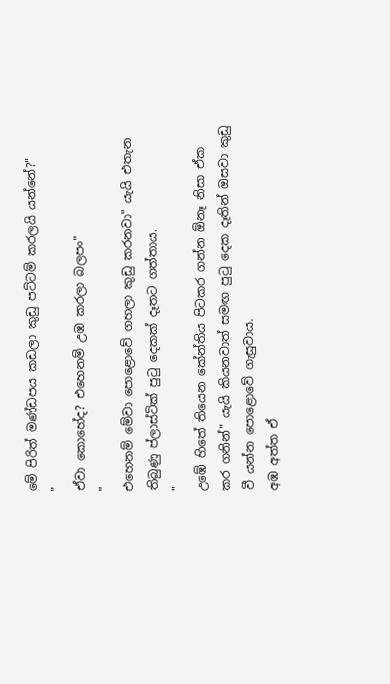මේ පිරිත් මණ්ඩපය කඩලා කුඩු පට්ටම් කරලයි යන්නේ?"
"
ඒවා කොහේද? එහෙනම් උඹ කරලා බලපං"
"
එහෙනම් මේවා පොළොවේ ගහලා කුඩු කරනවා" යැයි එතැන තිබුණු ප්ලාස්ටික් පුටු දෙකක් දෑතට ගත්තාය.
"
උඹේ හිතේ තියෙන කේන්තිය පිටකර ගන්න ඕනෑ නිසා ඒක කර ගනින්" යැයි කියනවාත් සමඟ පුටු දෙක දෑතින් ඔසවා කුඩු වී යන්න පොළොවේ ගැසුවාය.
අඹ අත්ත ඒ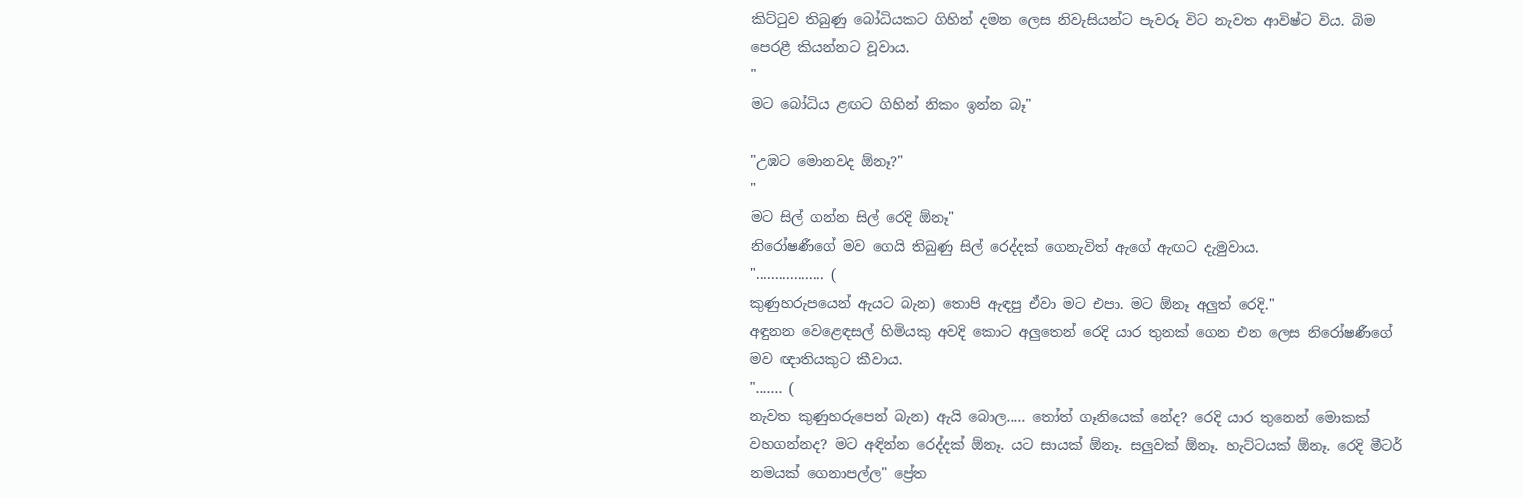කිට්ටුව තිබුණු බෝධියකට ගිහින් දමන ලෙස නිවැසියන්ට පැවරූ විට නැවත ආවිෂ්ට විය. බිම පෙරළී කියන්නට වූවාය.
"
මට බෝධිය ළඟට ගිහින් නිකං ඉන්න බෑ"

"උඹට මොනවද ඕනෑ?"
"
මට සිල් ගන්න සිල් රෙදි ඕනෑ"
නිරෝෂණීගේ මව ගෙයි තිබුණු සිල් රෙද්දක් ගෙනැවිත් ඇගේ ඇඟට දැමුවාය.
".................. (
කුණුහරුපයෙන් ඇයට බැන) තොපි ඇඳපු ඒවා මට එපා. මට ඕනෑ අලුත් රෙදි."
අඳුනන වෙළෙඳසල් හිමියකු අවදි කොට අලුතෙන් රෙදි යාර තුනක් ගෙන එන ලෙස නිරෝෂණීගේ මව ඥාතියකුට කීවාය.
"....... (
නැවත කුණුහරුපෙන් බැන) ඇයි බොල..... තෝත් ගෑනියෙක් නේද? රෙදි යාර තුනෙන් මොකක් වහගන්නද? මට අඳින්න රෙද්දක් ඕනෑ. යට සායක් ඕනෑ. සලුවක් ඕනෑ. හැට්ටයක් ඕනෑ. රෙදි මීටර් නමයක් ගෙනාපල්ල" ප්‍රේත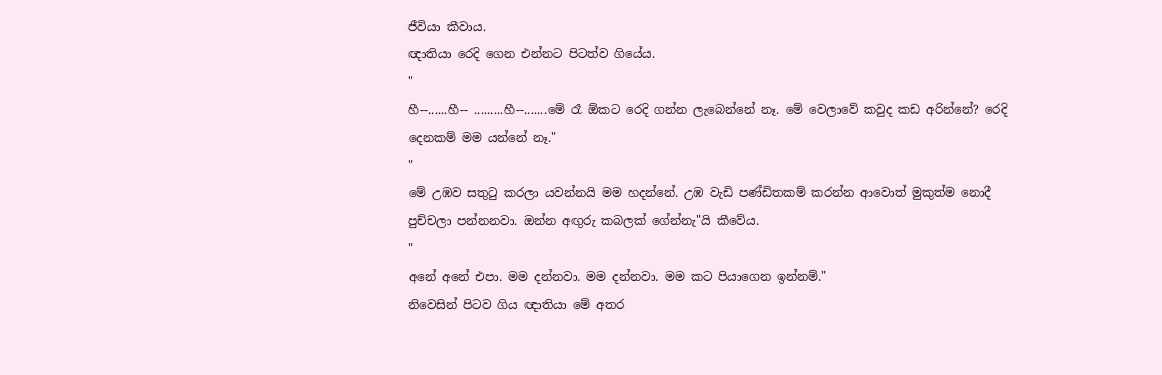ජීවියා කීවාය.
ඥාතියා රෙදි ගෙන එන්නට පිටත්ව ගියේය.
"
හී--......හී-- .........හී--.......මේ රෑ ඕකට රෙදි ගන්න ලැබෙන්නේ නෑ. මේ වෙලාවේ කවුද කඩ අරින්නේ? රෙදි දෙනකම් මම යන්නේ නෑ."
"
මේ උඹව සතුටු කරලා යවන්නයි මම හදන්නේ. උඹ වැඩි පණ්ඩිතකම් කරන්න ආවොත් මුකුත්ම නොදී පුච්චලා පන්නනවා. ඔන්න අඟුරු කබලක් ගේන්නැ"යි කීවේය.
"
අනේ අනේ එපා. මම දන්නවා. මම දන්නවා. මම කට පියාගෙන ඉන්නම්."
නිවෙසින් පිටව ගිය ඥාතියා මේ අතර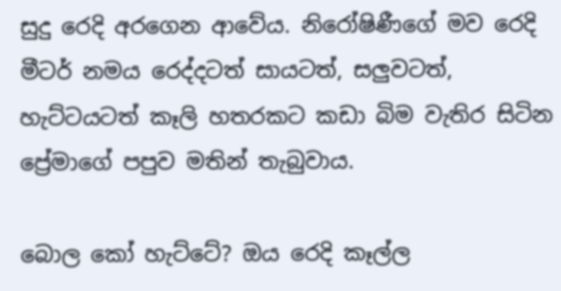සුදු රෙදි අරගෙන ආවේය. නිරෝෂිණීගේ මව රෙදි මීටර් නමය රෙද්දටත් සායටත්, සලුවටත්, හැට්ටයටත් කෑලි හතරකට කඩා බිම වැතිර සිටින ප්‍රේමාගේ පපුව මතින් තැබුවාය.

බොල කෝ හැට්ටේ? ඔය රෙදි කෑල්ල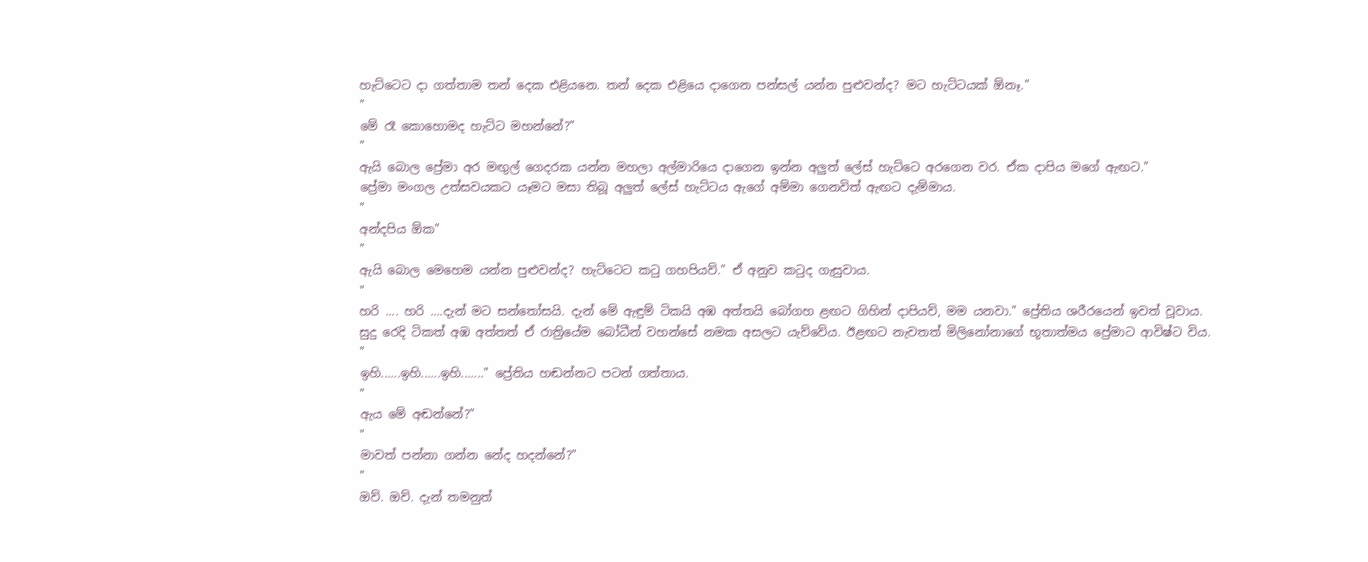හැට්ටෙට දා ගත්තාම තන් දෙක එළියනෙ. තන් දෙක එළියෙ දාගෙන පන්සල් යන්න පුළුවන්ද? මට හැට්ටයක් ඕනෑ."
"
මේ රෑ කොහොමද හැට්ට මහන්නේ?"
"
ඇයි බොල ප්‍රේමා අර මඟුල් ගෙදරක යන්න මහලා අල්මාරියෙ දාගෙන ඉන්න අලුත් ලේස් හැට්ටෙ අරගෙන වර. ඒක දාපිය මගේ ඇඟට."
ප්‍රේමා මංගල උත්සවයකට යෑමට මසා තිබූ අලුත් ලේස් හැට්ටය ඇගේ අම්මා ගෙනවිත් ඇඟට දැම්මාය.
"
අන්දපිය ඕක"
"
ඇයි බොල මෙහෙම යන්න පුළුවන්ද? හැට්ටෙට කටු ගහපියව්." ඒ අනුව කටුද ගැසුවාය.
"
හරි .... හරි ....දැන් මට සන්තෝසයි. දැන් මේ ඇඳුම් ටිකයි අඹ අත්තයි බෝගහ ළඟට ගිහින් දාපියව්, මම යනවා." ප්‍රේතිය ශරීරයෙන් ඉවත් වූවාය.
සුදු රෙදි ටිකත් අඹ අත්තත් ඒ රාත්‍රියේම බෝධීන් වහන්සේ නමක අසලට යැව්වේය. ඊළඟට නැවතත් මිලිනෝනාගේ භූතාත්මය ප්‍රේමාට ආවිෂ්ට විය.
"
ඉහි......ඉහි......ඉහි......." ප්‍රේතිය හඬන්නට පටන් ගත්තාය.
"
ඇය මේ අඬන්නේ?"
"
මාවත් පන්නා ගන්න නේද හදන්නේ?"
"
ඔව්. ඔව්. දැන් තමනුත්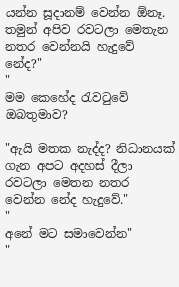යන්න සූදානම් වෙන්න ඕනෑ. තමුන් අපිව රවටලා මෙතැන නතර වෙන්නයි හැදුවේ නේද?"
"
මම කෙහේද රැවටුවේ ඔබතුමාව?

"ඇයි මතක නැද්ද? නිධානයක් ගැන අපට අදහස් දීලා රවටලා මෙතන නතර වෙන්න නේද හැදුවේ."
"
අනේ මට සමාවෙන්න"
"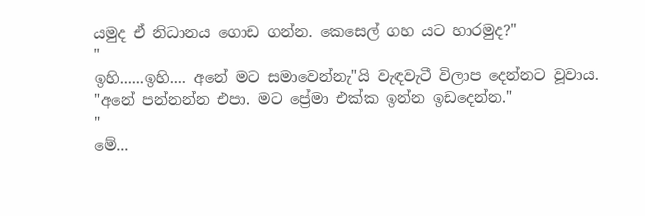යමුද ඒ නිධානය ගොඩ ගන්න. කෙසෙල් ගහ යට හාරමුද?"
"
ඉහි......ඉහි.... අනේ මට සමාවෙන්නැ"යි වැඳවැටී විලාප දෙන්නට වූවාය. "අනේ පන්නන්න එපා. මට ප්‍රේමා එක්ක ඉන්න ඉඩදෙන්න."
"
මේ...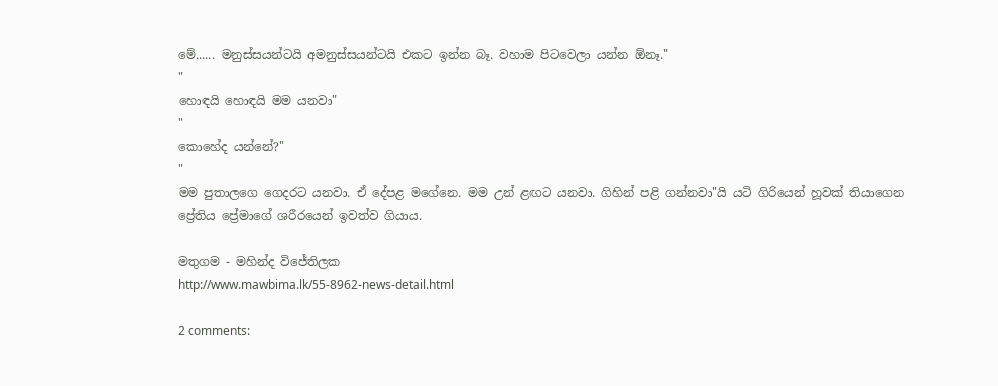මේ...... මනුස්සයන්ටයි අමනුස්සයන්ටයි එකට ඉන්න බෑ. වහාම පිටවෙලා යන්න ඕනෑ."
"
හොඳයි හොඳයි මම යනවා"
"
කොහේද යන්නේ?"
"
මම පුතාලගෙ ගෙදරට යනවා. ඒ දේපළ මගේනෙ. මම උන් ළඟට යනවා. ගිහින් පළි ගන්නවා"යි යටි ගිරියෙන් හූවක් තියාගෙන ප්‍රේතිය ප්‍රේමාගේ ශරීරයෙන් ඉවත්ව ගියාය.

මතුගම - මහින්ද විජේතිලක
http://www.mawbima.lk/55-8962-news-detail.html

2 comments: